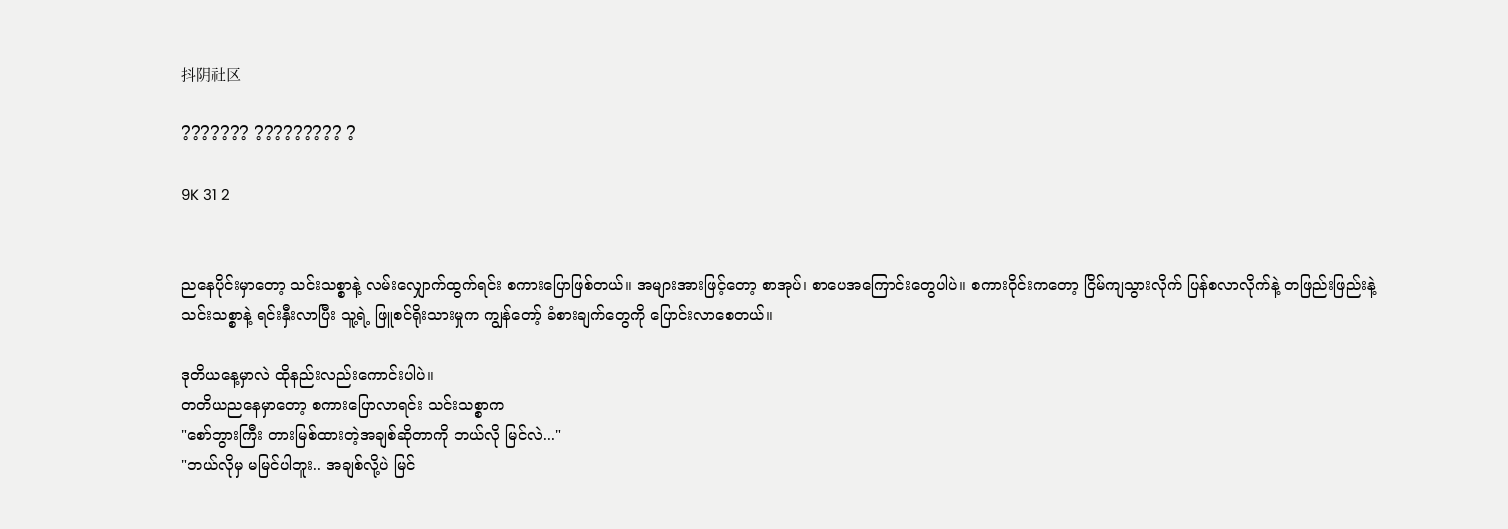抖阴社区

??????? ????????? ?

9K 31 2


ညနေပိုင်းမှာတော့ သင်းသစ္စာနဲ့ လမ်းလျှောက်ထွက်ရင်း စကားပြောဖြစ်တယ်။ အများအားဖြင့်တော့ စာအုပ်၊ စာပေအကြောင်းတွေပါပဲ။ စကားဝိုင်းကတော့ ငြိမ်ကျသွားလိုက် ပြန်စလာလိုက်နဲ့ တဖြည်းဖြည်းနဲ့ သင်းသစ္စာနဲ့ ရင်းနှီးလာပြီး သူ့ရဲ့ ဖြူစင်ရိုးသားမှုက ကျွန်တော့် ခံစားချက်တွေကို ပြောင်းလာစေတယ်။

ဒုတိယနေ့မှာလဲ ထိုနည်းလည်းကောင်းပါပဲ။
တတိယညနေမှာတော့ စကားပြောလာရင်း သင်းသစ္စာက
"စော်ဘွားကြီး တားမြစ်ထားတဲ့အချစ်ဆိုတာကို ဘယ်လို မြင်လဲ..."
"ဘယ်လိုမှ မမြင်ပါဘူး.. အချစ်လို့ပဲ မြင်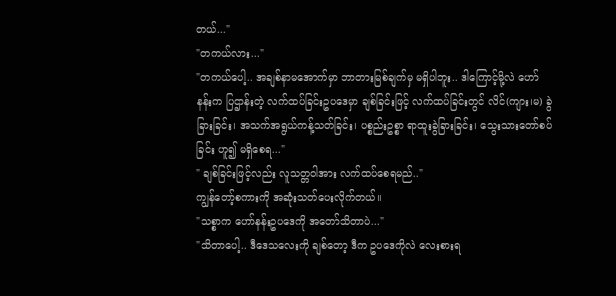တယ်..."
"တကယ်လား..."
"တကယ်ပေါ့.. အချစ်နာမအောက်မှာ ဘာတားမြစ်ချက်မှ မရှိပါဘူး.. ဒါကြောင့်မို့လဲ ဟော်နန်းက ပြဌာန်းတဲ့ လက်ထပ်ခြင်းဥပဒေမှာ ချစ်ခြင်းဖြင့် လက်ထပ်ခြင်းတွင် လိင်(ကျား၊မ) ခွဲခြားခြင်း၊ အသက်အရွယ်ကန့်သတ်ခြင်း၊ ပစ္စည်းဥစ္စာ ရာထူးခွဲခြားခြင်း၊ သွေးသားတော်စပ်ခြင်း ဟူ၍ မရှိစေရ..."
" ချစ်ခြင်းဖြင့်လည်း လူသတ္တဝါအား လက်ထပ်စေရမည်.."
ကျွန်တော့်စကားကို အဆုံးသတ်ပေးလိုက်တယ်။
"သစ္စာက ဟော်နန်းဥပဒေကို အတော်သိတာပဲ..."
"သိတာပေါ့.. ဒီဒေသလေးကို ချစ်တော့ ဒီက ဥပဒေကိုလဲ လေးစားရ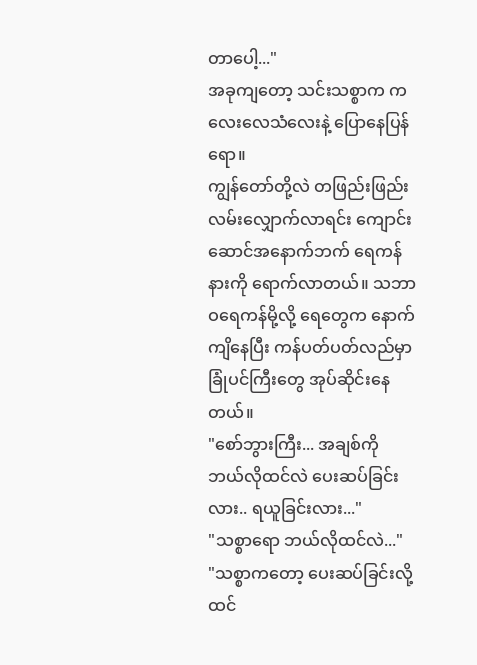တာပေါ့..."
အခုကျတော့ သင်းသစ္စာက ကလေးလေသံလေးနဲ့ ပြောနေပြန်ရော။
ကျွန်တော်တို့လဲ တဖြည်းဖြည်း လမ်းလျှောက်လာရင်း ကျောင်းဆောင်အနောက်ဘက် ရေကန်နားကို ရောက်လာတယ်။ သဘာဝရေကန်မို့လို့ ရေတွေက နောက်ကျိနေပြီး ကန်ပတ်ပတ်လည်မှာ ခြုံပင်ကြီးတွေ အုပ်ဆိုင်းနေတယ်။
"စော်ဘွားကြီး... အချစ်ကို ဘယ်လိုထင်လဲ ပေးဆပ်ခြင်းလား.. ရယူခြင်းလား..."
"သစ္စာရော ဘယ်လိုထင်လဲ..."
"သစ္စာကတော့ ပေးဆပ်ခြင်းလို့ ထင်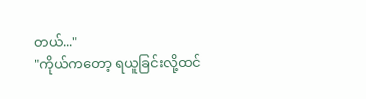တယ်..."
"ကိုယ်ကတော့ ရယူခြင်းလို့ထင်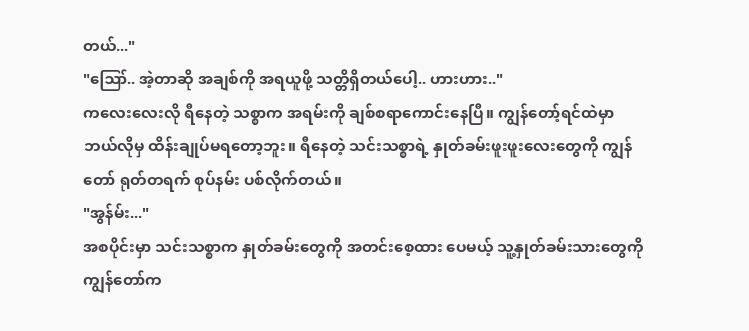တယ်..."
"ဪ.. အဲ့တာဆို အချစ်ကို အရယူဖို့ သတ္တိရှိတယ်ပေါ့.. ဟားဟား.."
ကလေးလေးလို ရီနေတဲ့ သစ္စာက အရမ်းကို ချစ်စရာကောင်းနေပြီ။ ကျွန်တော့်ရင်ထဲမှာ ဘယ်လိုမှ ထိန်းချုပ်မရတော့ဘူး။ ရီနေတဲ့ သင်းသစ္စာရဲ့ နှုတ်ခမ်းဖူးဖူးလေးတွေကို ကျွန်တော် ရုတ်တရက် စုပ်နမ်း ပစ်လိုက်တယ်။
"အွန်မ်း..."
အစပိုင်းမှာ သင်းသစ္စာက နှုတ်ခမ်းတွေကို အတင်းစေ့ထား ပေမယ့် သူ့နှုတ်ခမ်းသားတွေကို ကျွန်တော်က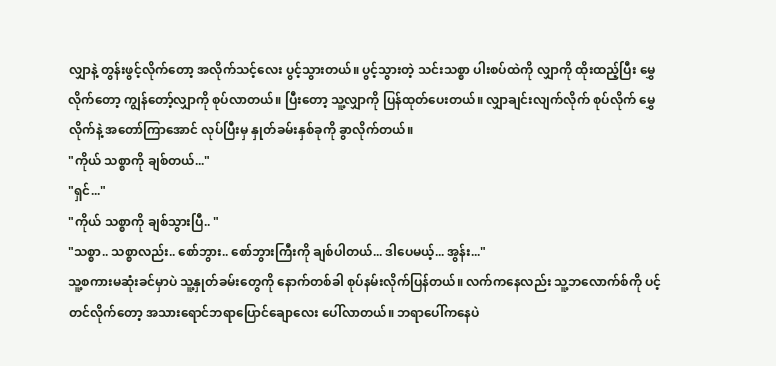လျှာနဲ့ တွန်းဖွင့်လိုက်တော့ အလိုက်သင့်လေး ပွင့်သွားတယ်။ ပွင့်သွားတဲ့ သင်းသစ္စာ ပါးစပ်ထဲကို လျှာကို ထိုးထည့်ပြီး မွှေလိုက်တော့ ကျွန်တော့်လျှာကို စုပ်လာတယ်။ ပြီးတော့ သူ့လျှာကို ပြန်ထုတ်ပေးတယ်။ လျှာချင်းလျက်လိုက် စုပ်လိုက် မွှေလိုက်နဲ့ အတော်ကြာအောင် လုပ်ပြီးမှ နှုတ်ခမ်းနှစ်ခုကို ခွာလိုက်တယ်။
"ကိုယ် သစ္စာကို ချစ်တယ်..."
"ရှင်..."
"ကိုယ် သစ္စာကို ချစ်သွားပြီ.. "
"သစ္စာ.. သစ္စာလည်း.. စော်ဘွား.. စော်ဘွားကြီးကို ချစ်ပါတယ်... ဒါပေမယ့်... အွန်း..."
သူ့စကားမဆုံးခင်မှာပဲ သူ့နှုတ်ခမ်းတွေကို နောက်တစ်ခါ စုပ်နမ်းလိုက်ပြန်တယ်။ လက်ကနေလည်း သူ့ဘလောက်စ်ကို ပင့်တင်လိုက်တော့ အသားရောင်ဘရာပြောင်ချောလေး ပေါ်လာတယ်။ ဘရာပေါ်ကနေပဲ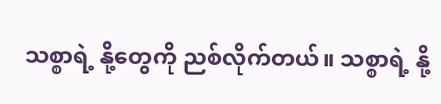သစ္စာရဲ့ နို့တွေကို ညစ်လိုက်တယ်။ သစ္စာရဲ့ နို့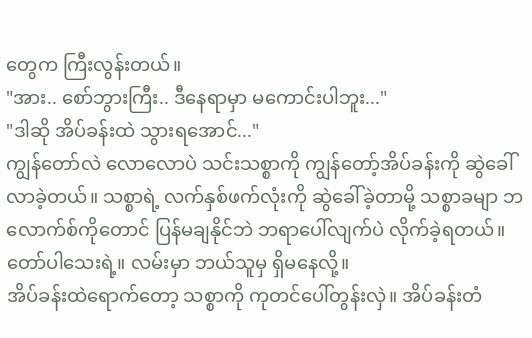တွေက ကြီးလွန်းတယ်။
"အား.. စော်ဘွားကြီး.. ဒီနေရာမှာ မကောင်းပါဘူး..."
"ဒါဆို အိပ်ခန်းထဲ သွားရအောင်..."
ကျွန်တော်လဲ လောလောပဲ သင်းသစ္စာကို ကျွန်တော့်အိပ်ခန်းကို ဆွဲခေါ်လာခဲ့တယ်။ သစ္စာရဲ့ လက်နှစ်ဖက်လုံးကို ဆွဲခေါ်ခဲ့တာမို့ သစ္စာခမျာ ဘလောက်စ်ကိုတောင် ပြန်မချနိုင်ဘဲ ဘရာပေါ်လျက်ပဲ လိုက်ခဲ့ရတယ်။ တော်ပါသေးရဲ့။ လမ်းမှာ ဘယ်သူမှ ရှိမနေလို့။
အိပ်ခန်းထဲရောက်တော့ သစ္စာကို ကုတင်ပေါ်တွန်းလှဲ။ အိပ်ခန်းတံ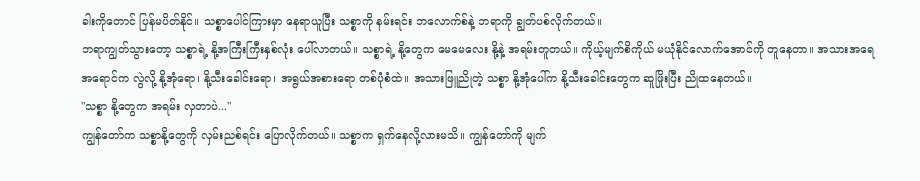ခါးကိုတောင် ပြန်မပိတ်နိုင်။ သစ္စာပေါင်ကြားမှာ နေရာယူပြီး သစ္စာကို နမ်းရင်း ဘလောက်စ်နဲ့ ဘရာကို ချွတ်ပစ်လိုက်တယ်။
ဘရာကျွတ်သွားတော့ သစ္စာရဲ့ နို့အကြီးကြီးနှစ်လုံး ပေါ်လာတယ်။ သစ္စာရဲ့ နို့တွေက မေမေလေး နို့နဲ့ အရမ်းတူတယ်။ ကိုယ့်မျက်စိကိုယ် မယုံနိုင်လောက်အောင်ကို တူနေတာ။ အသားအရေအရောင်က လွဲလို့ နို့အုံရော၊ နို့သီးခေါင်းရော၊ အရွယ်အစားရော တစ်ပုံစံထဲ။ အသားဖြူညိုတဲ့ သစ္စာ နို့အုံပေါ်က နို့သီးခေါင်းတွေက ဆူဖြိုးပြီး ညိုထနေတယ်။
"သစ္စာ နို့တွေက အရမ်း လှတာပဲ..."
ကျွန်တော်က သစ္စာနို့တွေကို လှမ်းညစ်ရင်း ပြောလိုက်တယ်။ သစ္စာက ရှက်နေလို့လားမသိ။ ကျွန်တော်ကို မျက်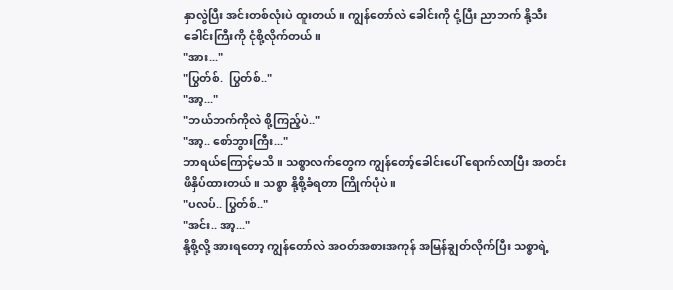နှာလွဲပြီး အင်းတစ်လုံးပဲ ထူးတယ်။ ကျွန်တော်လဲ ခေါင်းကို ငုံ့ပြီး ညာဘက် နို့သီးခေါင်းကြီးကို ငုံစို့လိုက်တယ်။
"အား..."
"ပြွတ်စ်.  ပြွတ်စ်.."
"အာ့..."
"ဘယ်ဘက်ကိုလဲ စို့ကြည့်ပဲ.."
"အာ့.. စော်ဘွားကြီး..."
ဘာရယ်ကြောင့်မသိ။ သစ္စာလက်တွေက ကျွန်တော့်ခေါင်းပေါ် ရောက်လာပြီး အတင်းဖိနှိပ်ထားတယ်။ သစ္စာ နို့စို့ခံရတာ ကြိုက်ပုံပဲ။
"ပလပ်.. ပြွတ်စ်.."
"အင်း.. အာ့..."
နို့စို့လို့ အားရတော့ ကျွန်တော်လဲ အဝတ်အစားအကုန် အမြန်ချွတ်လိုက်ပြီး သစ္စာရဲ့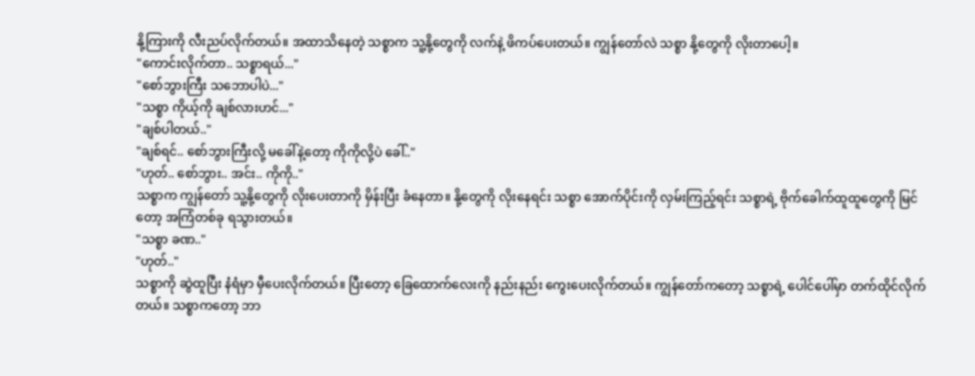နို့ကြားကို လီးညပ်လိုက်တယ်။ အထာသိနေတဲ့ သစ္စာက သူ့နို့တွေကို လက်နဲ့ ဖိကပ်ပေးတယ်။ ကျွန်တော်လဲ သစ္စာ နို့တွေကို လိုးတာပေါ့။
"ကောင်းလိုက်တာ.. သစ္စာရယ်..."
"စော်ဘွားကြီး သဘောပါပဲ..."
"သစ္စာ ကိုယ့်ကို ချစ်လားဟင်..."
"ချစ်ပါတယ်.."
"ချစ်ရင်.. စော်ဘွားကြီးလို့ မခေါ်နဲ့တော့ ကိုကိုလို့ပဲ ခေါ်.."
"ဟုတ်.. စော်ဘွား.. အင်း.. ကိုကို.."
သစ္စာက ကျွန်တော် သူ့နို့တွေကို လိုးပေးတာကို မှိန်းပြီး ခံနေတာ။ နို့တွေကို လိုးနေရင်း သစ္စာ အောက်ပိုင်းကို လှမ်းကြည့်ရင်း သစ္စာရဲ့ ဗိုက်ခေါက်ထူထူတွေကို မြင်တော့ အကြံတစ်ခု ရသွားတယ်။
"သစ္စာ ခဏ.."
"ဟုတ်.."
သစ္စာကို ဆွဲထူပြီး နံရံမှာ မှီပေးလိုက်တယ်။ ပြီးတော့ ခြေထောက်လေးကို နည်းနည်း ကွေးပေးလိုက်တယ်။ ကျွန်တော်ကတော့ သစ္စာရဲ့ ပေါင်ပေါ်မှာ တက်ထိုင်လိုက်တယ်။ သစ္စာကတော့ ဘာ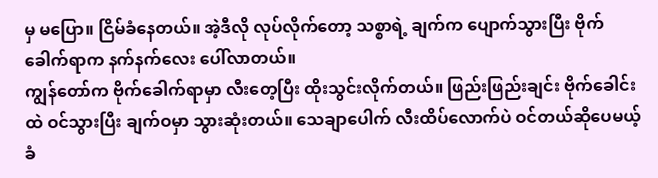မှ မပြော။ ငြိမ်ခံနေတယ်။ အဲ့ဒီလို လုပ်လိုက်တော့ သစ္စာရဲ့ ချက်က ပျောက်သွားပြီး ဗိုက်ခေါက်ရာက နက်နက်လေး ပေါ်လာတယ်။
ကျွန်တော်က ဗိုက်ခေါက်ရာမှာ လီးတေ့ပြီး ထိုးသွင်းလိုက်တယ်။ ဖြည်းဖြည်းချင်း ဗိုက်ခေါင်းထဲ ဝင်သွားပြီး ချက်ဝမှာ သွားဆုံးတယ်။ သေချာပေါက် လီးထိပ်လောက်ပဲ ဝင်တယ်ဆိုပေမယ့် ခံ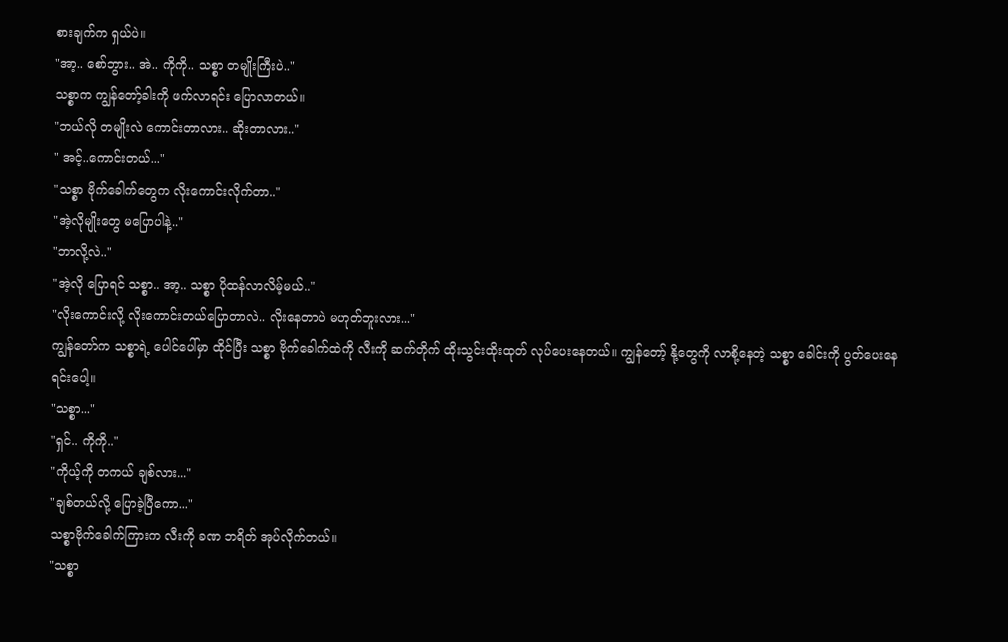စားချက်က ရှယ်ပဲ။
"အာ့.. စော်ဘွား.. အဲ.. ကိုကို.. သစ္စာ တမျိုးကြီးပဲ.."
သစ္စာက ကျွန်တော့်ခါးကို ဖက်လာရင်း ပြောလာတယ်။
"ဘယ်လို တမျိုးလဲ ‌ကောင်းတာလား.. ဆိုးတာလား.."
" အင့်..ကောင်းတယ်..."
"သစ္စာ ဗိုက်ခေါက်တွေက လိုးကောင်းလိုက်တာ.."
"အဲ့လိုမျိုးတွေ မပြောပါနဲ့.."
"ဘာလို့လဲ.."
"အဲ့လို ပြောရင် သစ္စာ.. အာ့.. သစ္စာ ပိုထန်လာလိမ့်မယ်.."
"လိုးကောင်းလို့ လိုးကောင်းတယ်ပြောတာလဲ.. လိုးနေတာပဲ မဟုတ်ဘူးလား..."
ကျွန်တော်က သစ္စာရဲ့ ပေါင်ပေါ်မှာ ထိုင်ပြီး သစ္စာ ဗိုက်ခေါက်ထဲကို လီးကို ဆက်တိုက် ထိုးသွင်းထိုးထုတ် လုပ်ပေးနေတယ်။ ကျွန်တော့် နို့တွေကို လာစို့နေတဲ့ သစ္စာ ခေါင်းကို ပွတ်ပေးနေရင်းပေါ့။
"သစ္စာ..."
"ရှင်.. ကိုကို.."
"ကိုယ့်ကို တကယ် ချစ်လား..."
"ချစ်တယ်လို့ ပြောခဲ့ပြီကော..."
သစ္စာဗိုက်ခေါက်ကြားက လီးကို ခဏ ဘရိတ် အုပ်လိုက်တယ်။
"သစ္စာ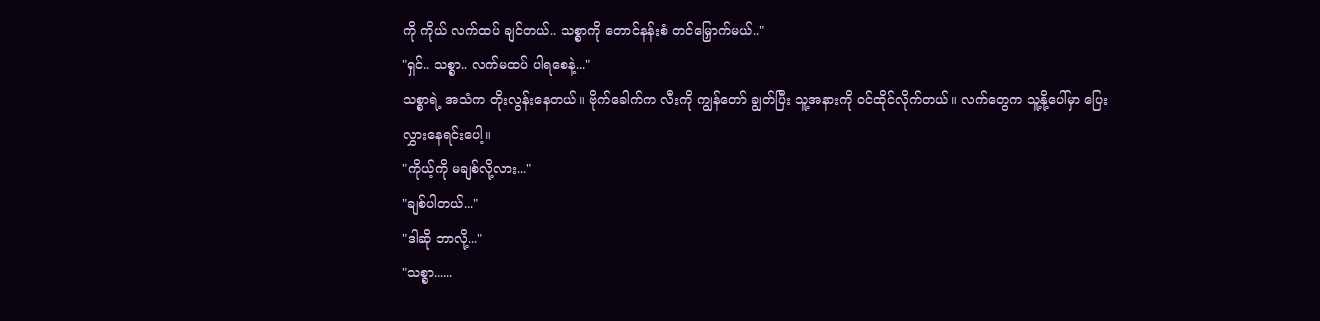ကို ကိုယ် လက်ထပ် ချင်တယ်.. သစ္စာကို တောင်နန်းစံ တင်မြှောက်မယ်.."
"ရှင်.. သစ္စာ.. လက်မထပ် ပါရစေနဲ့..."
သစ္စာရဲ့ အသံက တိုးလွန်းနေတယ်။ ဗိုက်ခေါက်က လီးကို ကျွန်တော် ချွတ်ပြီး သူ့အနားကို ဝင်ထိုင်လိုက်တယ်။ လက်တွေက သူ့နို့ပေါ်မှာ ပြေးလွှားနေရင်းပေါ့။
"ကိုယ့်ကို မချစ်လို့လား..."
"ချစ်ပါတယ်..."
"ဒါဆို ဘာလို့..."
"သစ္စာ......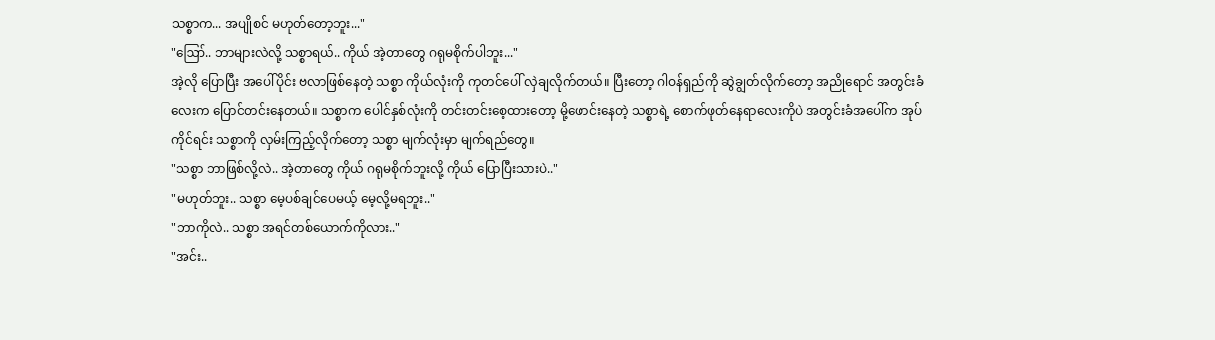သစ္စာက... အပျိုစင် မဟုတ်တော့ဘူး..."
"ဪ.. ဘာများလဲလို့ သစ္စာရယ်.. ကိုယ် အဲ့တာတွေ ဂရုမစိုက်ပါဘူး..."
အဲ့လို ပြောပြီး အပေါ်ပိုင်း ဗလာဖြစ်နေတဲ့ သစ္စာ ကိုယ်လုံးကို ကုတင်ပေါ် လှဲချလိုက်တယ်။ ပြီးတော့ ဂါဝန်ရှည်ကို ဆွဲချွတ်လိုက်တော့ အညိုရောင် အတွင်းခံလေးက ပြောင်တင်းနေတယ်။ သစ္စာက ပေါင်နှစ်လုံးကို တင်းတင်းစေ့ထားတော့ မို့ဖောင်းနေတဲ့ သစ္စာရဲ့ စောက်ဖုတ်နေရာလေးကိုပဲ အတွင်းခံအပေါ်က အုပ်ကိုင်ရင်း သစ္စာကို လှမ်းကြည့်လိုက်တော့ သစ္စာ မျက်လုံးမှာ မျက်ရည်တွေ။
"သစ္စာ ဘာဖြစ်လို့လဲ.. အဲ့တာတွေ ကိုယ် ဂရုမစိုက်ဘူးလို့ ကိုယ် ပြောပြီးသားပဲ.."
"မဟုတ်ဘူး.. သစ္စာ မေ့ပစ်ချင်ပေမယ့် မေ့လို့မရဘူး.."
"ဘာကိုလဲ.. သစ္စာ အရင်တစ်ယောက်ကိုလား.."
"အင်း..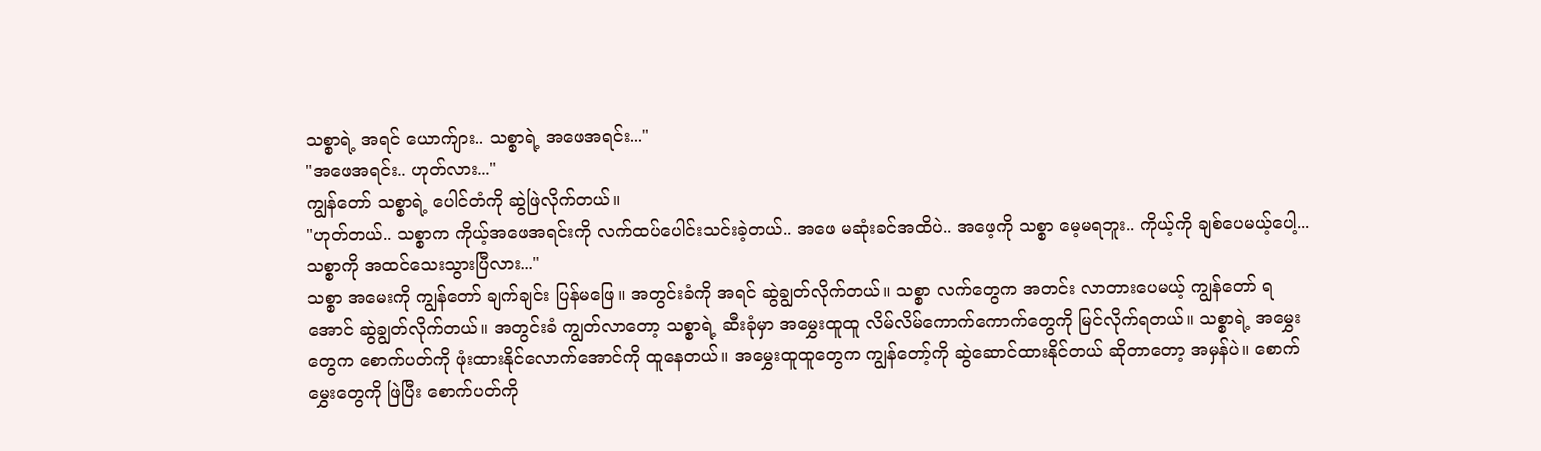သစ္စာရဲ့ အရင် ယောက်ျား.. သစ္စာရဲ့ အဖေအရင်း..."
"အဖေအရင်း.. ဟုတ်လား..."
ကျွန်တော် သစ္စာရဲ့ ပေါင်တံကို ဆွဲဖြဲလိုက်တယ်။
"ဟုတ်တယ်.. သစ္စာက ကိုယ့်အဖေအရင်းကို လက်ထပ်ပေါင်းသင်းခဲ့တယ်.. အဖေ မဆုံးခင်အထိပဲ.. အဖေ့ကို သစ္စာ မေ့မရဘူး.. ကိုယ့်ကို ချစ်ပေမယ့်ပေါ့... သစ္စာကို အထင်သေးသွားပြီလား..."
သစ္စာ အမေးကို ကျွန်တော် ချက်ချင်း ပြန်မဖြေ။ အတွင်းခံကို အရင် ဆွဲချွတ်လိုက်တယ်။ သစ္စာ လက်တွေက အတင်း လာတားပေမယ့် ကျွန်တော် ရအောင် ဆွဲချွတ်လိုက်တယ်။ အတွင်းခံ ကျွတ်လာတော့ သစ္စာရဲ့ ဆီးခုံမှာ အမွှေးထူထူ လိမ်လိမ်ကောက်ကောက်တွေကို မြင်လိုက်ရတယ်။ သစ္စာရဲ့ အမွှေးတွေက စောက်ပတ်ကို ဖုံးထားနိုင်လောက်အောင်ကို ထူနေတယ်။ အမွှေးထူထူတွေက ကျွန်တော့်ကို ဆွဲဆောင်ထားနိုင်တယ် ဆိုတာတော့ အမှန်ပဲ။ စောက်မွှေးတွေကို ဖြဲပြီး စောက်ပတ်ကို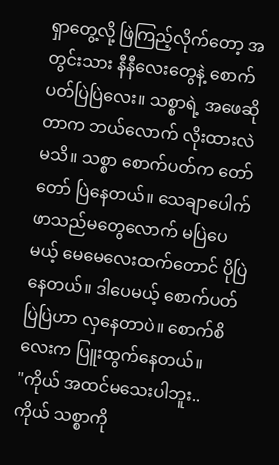ရှာတွေ့လို့ ဖြဲကြည့်လိုက်တော့ အတွင်းသား နီနီလေးတွေနဲ့ စောက်ပတ်ပြဲပြဲလေး။ သစ္စာရဲ့ အဖေဆိုတာက ဘယ်လောက် လိုးထားလဲ မသိ။ သစ္စာ စောက်ပတ်က တော်တော် ပြဲနေတယ်။ သေချာပေါက် ဖာသည်မတွေလောက် မပြဲပေမယ့် မေမေလေးထက်တောင် ပိုပြဲနေတယ်။ ဒါပေမယ့် စောက်ပတ်ပြဲပြဲဟာ လှနေတာပဲ။ စောက်စိလေးက ပြူးထွက်နေတယ်။
"ကိုယ် အထင်မသေးပါဘူး.. ကိုယ် သစ္စာကို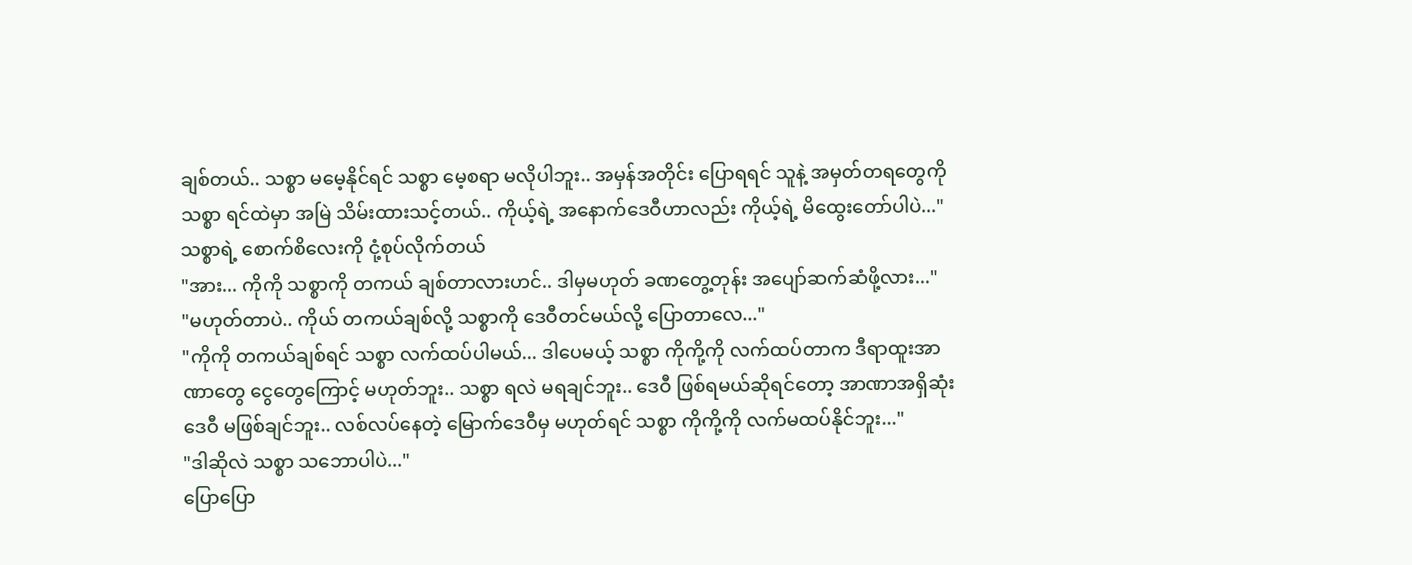ချစ်တယ်.. သစ္စာ မမေ့နိုင်ရင် သစ္စာ မေ့စရာ မလိုပါဘူး.. အမှန်အတိုင်း ပြောရရင် သူနဲ့ အမှတ်တရတွေကို သစ္စာ ရင်ထဲမှာ အမြဲ သိမ်းထားသင့်တယ်.. ကိုယ့်ရဲ့ အနောက်ဒေဝီဟာလည်း ကိုယ့်ရဲ့ မိထွေးတော်ပါပဲ..."
သစ္စာရဲ့ စောက်စိလေးကို ငုံ့စုပ်လိုက်တယ်
"အား... ကိုကို သစ္စာကို တကယ် ချစ်တာလားဟင်.. ဒါမှမဟုတ် ခဏတွေ့တုန်း အပျော်ဆက်ဆံဖို့လား..."
"မဟုတ်တာပဲ.. ကိုယ် တကယ်ချစ်လို့ သစ္စာကို ဒေဝီတင်မယ်လို့ ပြောတာလေ..."
"ကိုကို တကယ်ချစ်ရင် သစ္စာ လက်ထပ်ပါမယ်... ဒါပေမယ့် သစ္စာ ကိုကို့ကို လက်ထပ်တာက ဒီရာထူးအာဏာတွေ ငွေတွေကြောင့် မဟုတ်ဘူး.. သစ္စာ ရလဲ မရချင်ဘူး.. ဒေဝီ ဖြစ်ရမယ်ဆိုရင်တော့ အာဏာအရှိဆုံး ဒေဝီ မဖြစ်ချင်ဘူး.. လစ်လပ်နေတဲ့ မြောက်ဒေဝီမှ မဟုတ်ရင် သစ္စာ ကိုကို့ကို လက်မထပ်နိုင်ဘူး..."
"ဒါဆိုလဲ သစ္စာ သဘောပါပဲ..."
ပြောပြော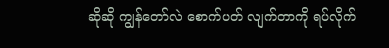ဆိုဆို ကျွန်တော်လဲ စောက်ပတ် လျက်တာကို ရပ်လိုက်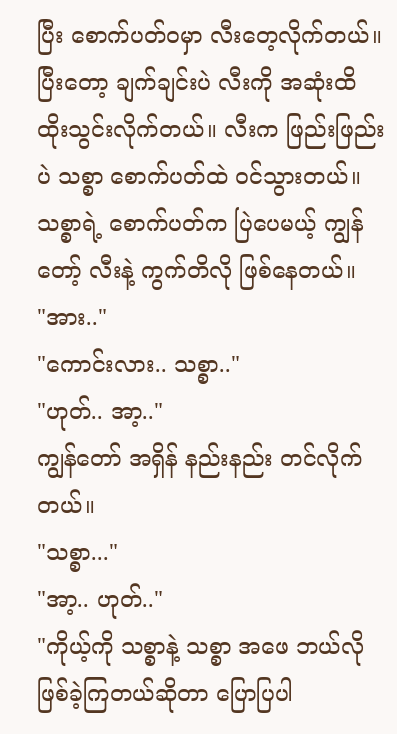ပြီး စောက်ပတ်ဝမှာ လီးတေ့လိုက်တယ်။ ပြီးတော့ ချက်ချင်းပဲ လီးကို အဆုံးထိ ထိုးသွင်းလိုက်တယ်။ လီးက ဖြည်းဖြည်းပဲ သစ္စာ စောက်ပတ်ထဲ ဝင်သွားတယ်။ သစ္စာရဲ့ စောက်ပတ်က ပြဲပေမယ့် ကျွန်တော့် လီးနဲ့ ကွက်တိလို ဖြစ်နေတယ်။
"အား.."
"ကောင်းလား.. သစ္စာ.."
"ဟုတ်.. အာ့.."
ကျွန်တော် အရှိန် နည်းနည်း တင်လိုက်တယ်။
"သစ္စာ..."
"အာ့.. ဟုတ်.."
"ကိုယ့်ကို သစ္စာနဲ့ သစ္စာ အဖေ ဘယ်လို ဖြစ်ခဲ့ကြတယ်ဆိုတာ ပြောပြပါ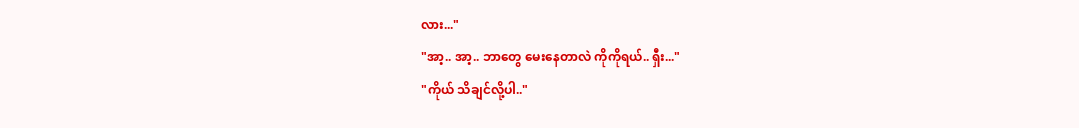လား..."
"အာ့.. အာ့.. ဘာတွေ မေးနေတာလဲ ကိုကိုရယ်.. ရှီး..."
"ကိုယ် သိချင်လို့ပါ.."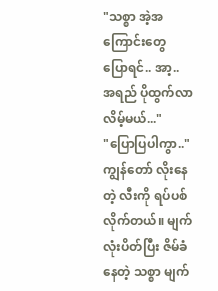"သစ္စာ အဲ့အကြောင်းတွေ ပြောရင်.. အာ့.. အရည် ပိုထွက်လာလိမ့်မယ်..."
"ပြောပြပါကွာ.."
ကျွန်တော် လိုးနေတဲ့ လီးကို ရပ်ပစ်လိုက်တယ်။ မျက်လုံးပိတ်ပြီး ဇိမ်ခံနေတဲ့ သစ္စာ မျက်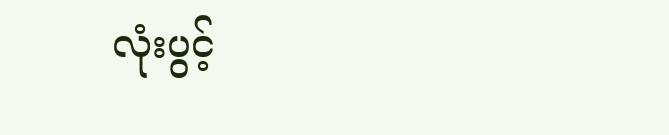လုံးပွင့်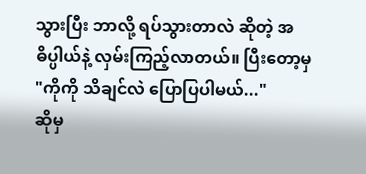သွားပြီး ဘာလို့ ရပ်သွားတာလဲ ဆိုတဲ့ အဓိပ္ပါယ်နဲ့ လှမ်းကြည့်လာတယ်။ ပြီးတော့မှ
"ကိုကို သိချင်လဲ ပြောပြပါမယ်..."
ဆိုမှ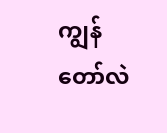ကျွန်တော်လဲ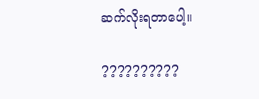ဆက်လိုးရတာပေါ့။

??????????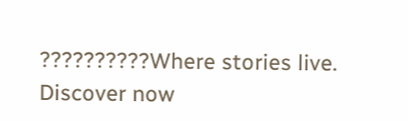??????????Where stories live. Discover now